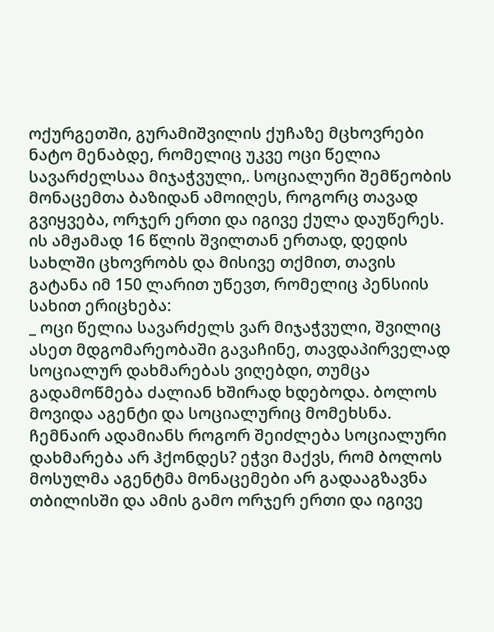ოქურგეთში, გურამიშვილის ქუჩაზე მცხოვრები ნატო მენაბდე, რომელიც უკვე ოცი წელია სავარძელსაა მიჯაჭვული,. სოციალური შემწეობის მონაცემთა ბაზიდან ამოიღეს, როგორც თავად გვიყვება, ორჯერ ერთი და იგივე ქულა დაუწერეს.
ის ამჟამად 16 წლის შვილთან ერთად, დედის სახლში ცხოვრობს და მისივე თქმით, თავის გატანა იმ 150 ლარით უწევთ, რომელიც პენსიის სახით ერიცხება:
_ ოცი წელია სავარძელს ვარ მიჯაჭვული, შვილიც ასეთ მდგომარეობაში გავაჩინე, თავდაპირველად სოციალურ დახმარებას ვიღებდი, თუმცა გადამოწმება ძალიან ხშირად ხდებოდა. ბოლოს მოვიდა აგენტი და სოციალურიც მომეხსნა. ჩემნაირ ადამიანს როგორ შეიძლება სოციალური დახმარება არ ჰქონდეს? ეჭვი მაქვს, რომ ბოლოს მოსულმა აგენტმა მონაცემები არ გადააგზავნა თბილისში და ამის გამო ორჯერ ერთი და იგივე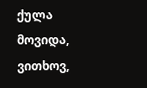ქულა მოვიდა, ვითხოვ,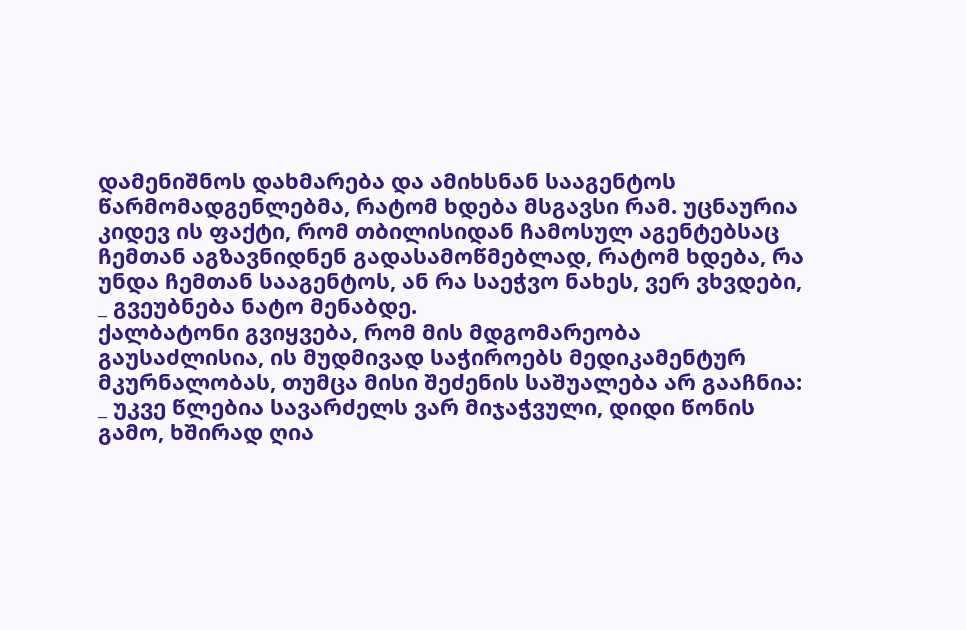დამენიშნოს დახმარება და ამიხსნან სააგენტოს წარმომადგენლებმა, რატომ ხდება მსგავსი რამ. უცნაურია კიდევ ის ფაქტი, რომ თბილისიდან ჩამოსულ აგენტებსაც ჩემთან აგზავნიდნენ გადასამოწმებლად, რატომ ხდება, რა უნდა ჩემთან სააგენტოს, ან რა საეჭვო ნახეს, ვერ ვხვდები, _ გვეუბნება ნატო მენაბდე.
ქალბატონი გვიყვება, რომ მის მდგომარეობა გაუსაძლისია, ის მუდმივად საჭიროებს მედიკამენტურ მკურნალობას, თუმცა მისი შეძენის საშუალება არ გააჩნია:
_ უკვე წლებია სავარძელს ვარ მიჯაჭვული, დიდი წონის გამო, ხშირად ღია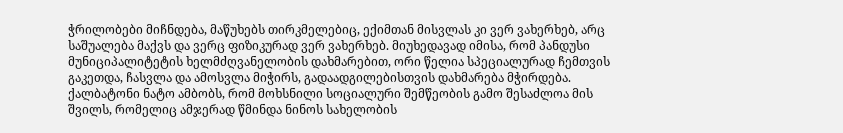ჭრილობები მიჩნდება, მაწუხებს თირკმელებიც, ექიმთან მისვლას კი ვერ ვახერხებ, არც საშუალება მაქვს და ვერც ფიზიკურად ვერ ვახერხებ. მიუხედავად იმისა, რომ პანდუსი მუნიციპალიტეტის ხელმძღვანელობის დახმარებით, ორი წელია სპეციალურად ჩემთვის გაკეთდა, ჩასვლა და ამოსვლა მიჭირს, გადაადგილებისთვის დახმარება მჭირდება. ქალბატონი ნატო ამბობს, რომ მოხსნილი სოციალური შემწეობის გამო შესაძლოა მის შვილს, რომელიც ამჯერად წმინდა ნინოს სახელობის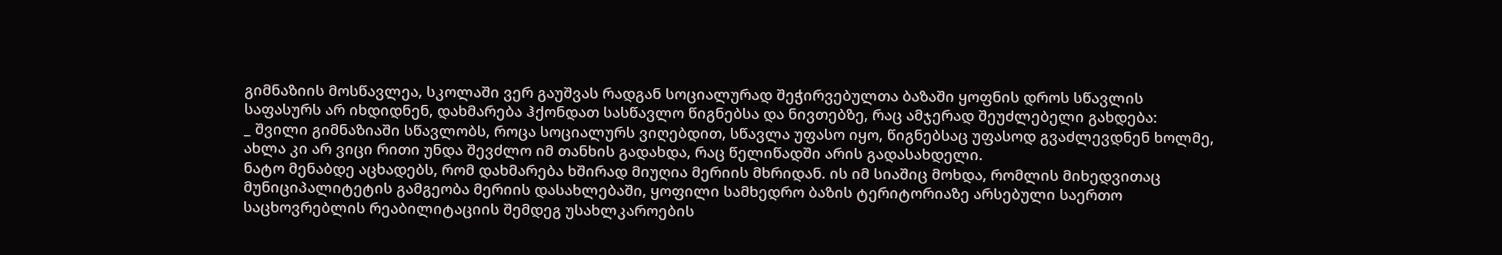გიმნაზიის მოსწავლეა, სკოლაში ვერ გაუშვას რადგან სოციალურად შეჭირვებულთა ბაზაში ყოფნის დროს სწავლის საფასურს არ იხდიდნენ, დახმარება ჰქონდათ სასწავლო წიგნებსა და ნივთებზე, რაც ამჯერად შეუძლებელი გახდება:
_ შვილი გიმნაზიაში სწავლობს, როცა სოციალურს ვიღებდით, სწავლა უფასო იყო, წიგნებსაც უფასოდ გვაძლევდნენ ხოლმე, ახლა კი არ ვიცი რითი უნდა შევძლო იმ თანხის გადახდა, რაც წელიწადში არის გადასახდელი.
ნატო მენაბდე აცხადებს, რომ დახმარება ხშირად მიუღია მერიის მხრიდან. ის იმ სიაშიც მოხდა, რომლის მიხედვითაც მუნიციპალიტეტის გამგეობა მერიის დასახლებაში, ყოფილი სამხედრო ბაზის ტერიტორიაზე არსებული საერთო საცხოვრებლის რეაბილიტაციის შემდეგ უსახლკაროების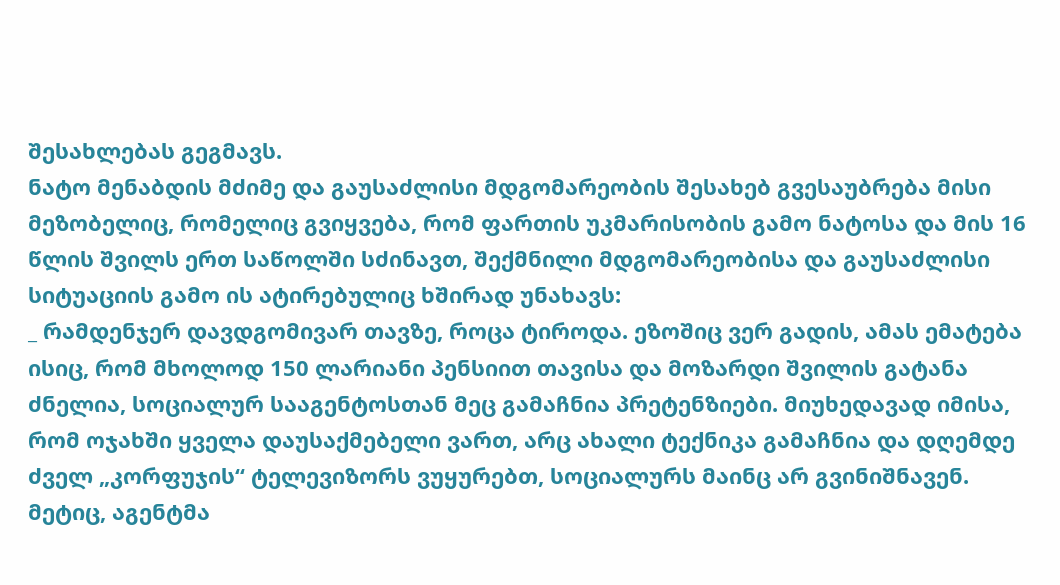შესახლებას გეგმავს.
ნატო მენაბდის მძიმე და გაუსაძლისი მდგომარეობის შესახებ გვესაუბრება მისი მეზობელიც, რომელიც გვიყვება, რომ ფართის უკმარისობის გამო ნატოსა და მის 16 წლის შვილს ერთ საწოლში სძინავთ, შექმნილი მდგომარეობისა და გაუსაძლისი სიტუაციის გამო ის ატირებულიც ხშირად უნახავს:
_ რამდენჯერ დავდგომივარ თავზე, როცა ტიროდა. ეზოშიც ვერ გადის, ამას ემატება ისიც, რომ მხოლოდ 150 ლარიანი პენსიით თავისა და მოზარდი შვილის გატანა ძნელია, სოციალურ სააგენტოსთან მეც გამაჩნია პრეტენზიები. მიუხედავად იმისა, რომ ოჯახში ყველა დაუსაქმებელი ვართ, არც ახალი ტექნიკა გამაჩნია და დღემდე ძველ „კორფუჯის“ ტელევიზორს ვუყურებთ, სოციალურს მაინც არ გვინიშნავენ. მეტიც, აგენტმა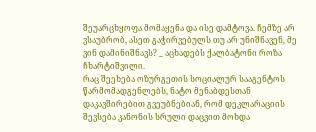შეუარცხყოფა მომაყენა და ისე დამტოვა. ჩემზე არ ვსაუბრობ, ასეთ გაჭირვებულს თუ არ უნიშნავენ, მე ვინ დამინიშნავს? _ აცხადებს ქალბატონი როზა ჩხარტიშვილი.
რაც შეეხება ოზურგეთის სოციალურ სააგენტოს წარმომადგენლებს, ნატო მენაბდესთან დაკავშირებით გვეუბნებიან, რომ დეკლარაციის შევსება კანონის სრული დაცვით მოხდა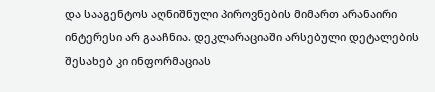და სააგენტოს აღნიშნული პიროვნების მიმართ არანაირი ინტერესი არ გააჩნია. დეკლარაციაში არსებული დეტალების შესახებ კი ინფორმაციას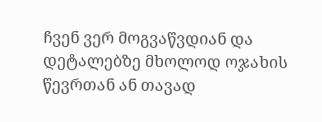ჩვენ ვერ მოგვაწვდიან და დეტალებზე მხოლოდ ოჯახის წევრთან ან თავად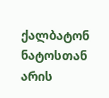ქალბატონ ნატოსთან არის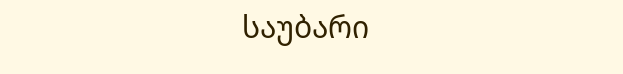საუბარი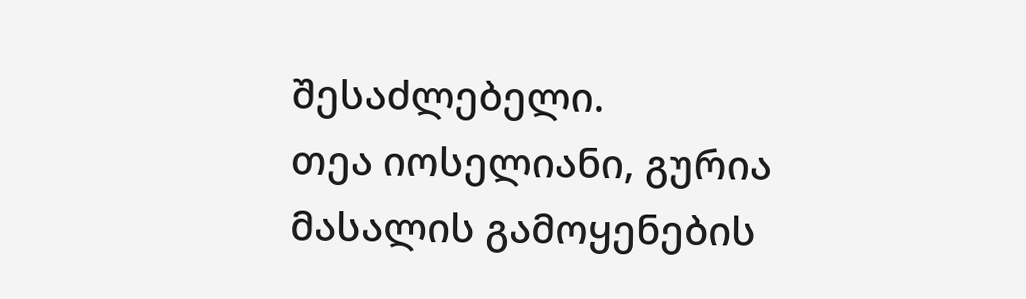შესაძლებელი.
თეა იოსელიანი, გურია
მასალის გამოყენების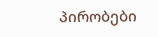პირობები